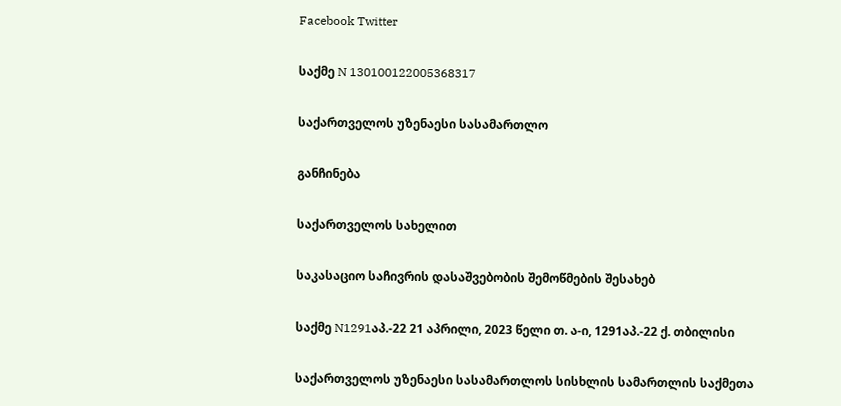Facebook Twitter

საქმე N 130100122005368317

საქართველოს უზენაესი სასამართლო

განჩინება

საქართველოს სახელით

საკასაციო საჩივრის დასაშვებობის შემოწმების შესახებ

საქმე N1291აპ.-22 21 აპრილი, 2023 წელი თ. ა-ი, 1291აპ.-22 ქ. თბილისი

საქართველოს უზენაესი სასამართლოს სისხლის სამართლის საქმეთა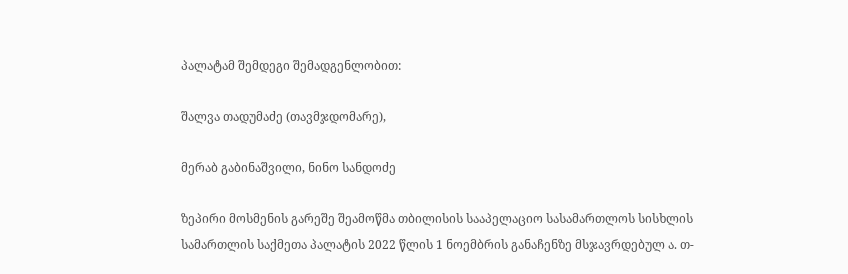პალატამ შემდეგი შემადგენლობით:

შალვა თადუმაძე (თავმჯდომარე),

მერაბ გაბინაშვილი, ნინო სანდოძე

ზეპირი მოსმენის გარეშე შეამოწმა თბილისის სააპელაციო სასამართლოს სისხლის სამართლის საქმეთა პალატის 2022 წლის 1 ნოემბრის განაჩენზე მსჯავრდებულ ა. თ-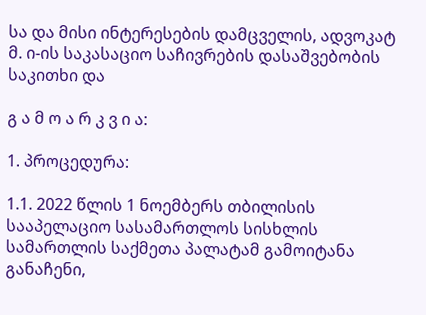სა და მისი ინტერესების დამცველის, ადვოკატ მ. ი-ის საკასაციო საჩივრების დასაშვებობის საკითხი და

გ ა მ ო ა რ კ ვ ი ა:

1. პროცედურა:

1.1. 2022 წლის 1 ნოემბერს თბილისის სააპელაციო სასამართლოს სისხლის სამართლის საქმეთა პალატამ გამოიტანა განაჩენი,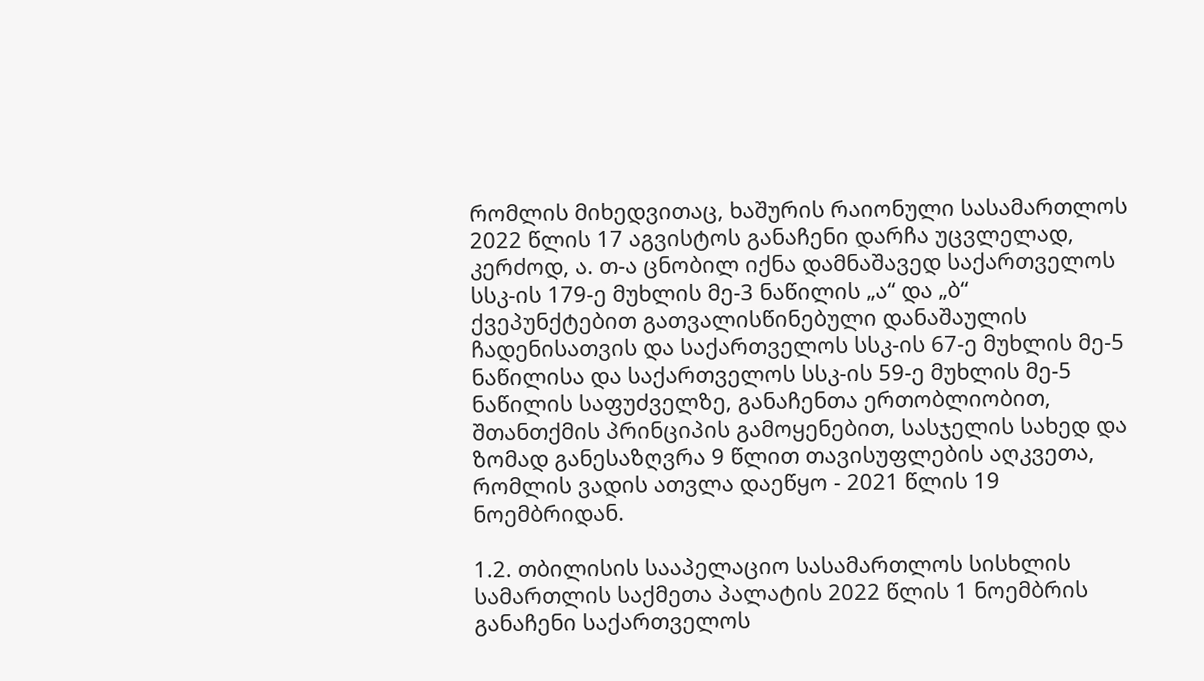რომლის მიხედვითაც, ხაშურის რაიონული სასამართლოს 2022 წლის 17 აგვისტოს განაჩენი დარჩა უცვლელად, კერძოდ, ა. თ-ა ცნობილ იქნა დამნაშავედ საქართველოს სსკ-ის 179-ე მუხლის მე-3 ნაწილის „ა“ და „ბ“ ქვეპუნქტებით გათვალისწინებული დანაშაულის ჩადენისათვის და საქართველოს სსკ-ის 67-ე მუხლის მე-5 ნაწილისა და საქართველოს სსკ-ის 59-ე მუხლის მე-5 ნაწილის საფუძველზე, განაჩენთა ერთობლიობით, შთანთქმის პრინციპის გამოყენებით, სასჯელის სახედ და ზომად განესაზღვრა 9 წლით თავისუფლების აღკვეთა, რომლის ვადის ათვლა დაეწყო - 2021 წლის 19 ნოემბრიდან.

1.2. თბილისის სააპელაციო სასამართლოს სისხლის სამართლის საქმეთა პალატის 2022 წლის 1 ნოემბრის განაჩენი საქართველოს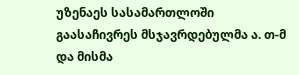უზენაეს სასამართლოში გაასაჩივრეს მსჯავრდებულმა ა. თ-მ და მისმა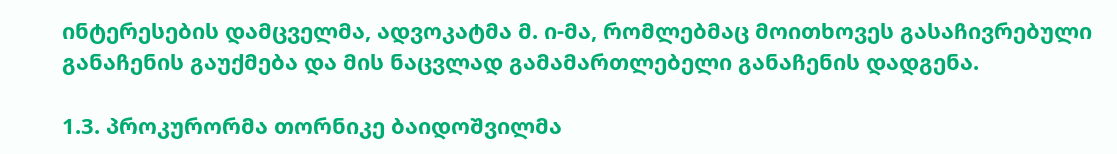ინტერესების დამცველმა, ადვოკატმა მ. ი-მა, რომლებმაც მოითხოვეს გასაჩივრებული განაჩენის გაუქმება და მის ნაცვლად გამამართლებელი განაჩენის დადგენა.

1.3. პროკურორმა თორნიკე ბაიდოშვილმა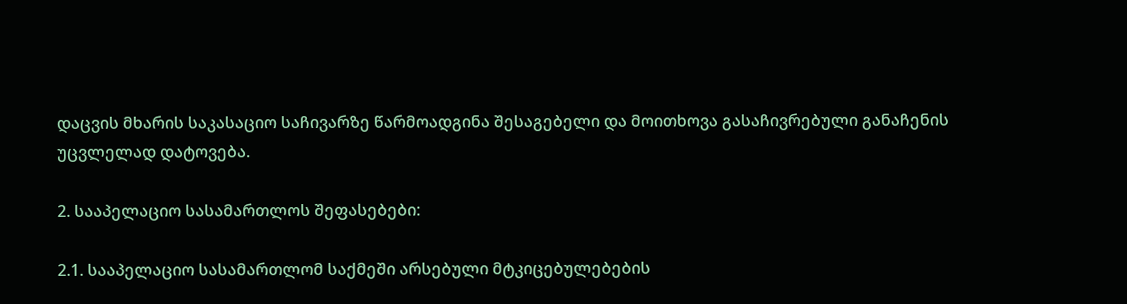დაცვის მხარის საკასაციო საჩივარზე წარმოადგინა შესაგებელი და მოითხოვა გასაჩივრებული განაჩენის უცვლელად დატოვება.

2. სააპელაციო სასამართლოს შეფასებები:

2.1. სააპელაციო სასამართლომ საქმეში არსებული მტკიცებულებების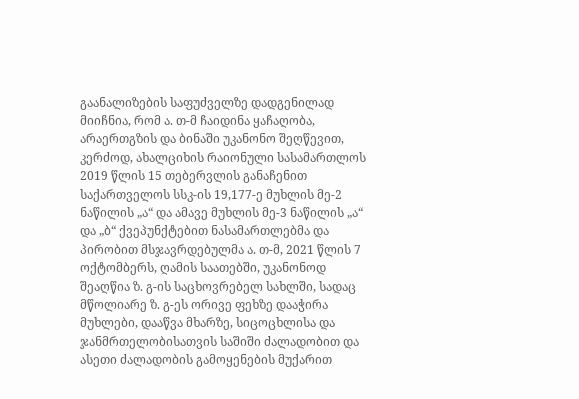გაანალიზების საფუძველზე დადგენილად მიიჩნია, რომ ა. თ-მ ჩაიდინა ყაჩაღობა, არაერთგზის და ბინაში უკანონო შეღწევით, კერძოდ, ახალციხის რაიონული სასამართლოს 2019 წლის 15 თებერვლის განაჩენით საქართველოს სსკ-ის 19,177-ე მუხლის მე-2 ნაწილის „ა“ და ამავე მუხლის მე-3 ნაწილის „ა“ და „ბ“ ქვეპუნქტებით ნასამართლებმა და პირობით მსჯავრდებულმა ა. თ-მ, 2021 წლის 7 ოქტომბერს, ღამის საათებში, უკანონოდ შეაღწია ზ. გ-ის საცხოვრებელ სახლში, სადაც მწოლიარე ზ. გ-ეს ორივე ფეხზე დააჭირა მუხლები, დააწვა მხარზე, სიცოცხლისა და ჯანმრთელობისათვის საშიში ძალადობით და ასეთი ძალადობის გამოყენების მუქარით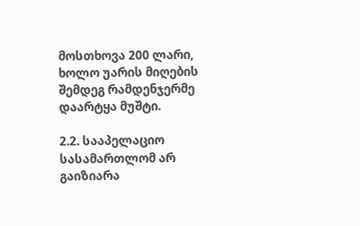მოსთხოვა 200 ლარი, ხოლო უარის მიღების შემდეგ რამდენჯერმე დაარტყა მუშტი.

2.2. სააპელაციო სასამართლომ არ გაიზიარა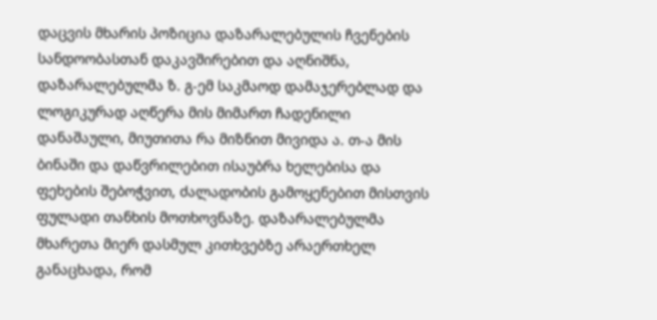დაცვის მხარის პოზიცია დაზარალებულის ჩვენების სანდოობასთან დაკავშირებით და აღნიშნა, დაზარალებულმა ზ. გ-ემ საკმაოდ დამაჯერებლად და ლოგიკურად აღწერა მის მიმართ ჩადენილი დანაშაული, მიუთითა რა მიზნით მივიდა ა. თ-ა მის ბინაში და დაწვრილებით ისაუბრა ხელებისა და ფეხების შებოჭვით, ძალადობის გამოყენებით მისთვის ფულადი თანხის მოთხოვნაზე. დაზარალებულმა მხარეთა მიერ დასმულ კითხვებზე არაერთხელ განაცხადა, რომ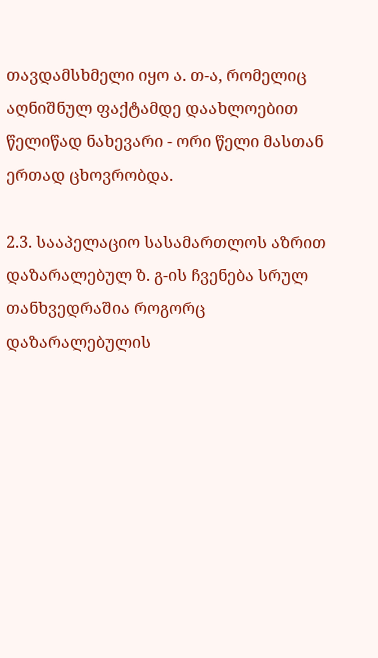თავდამსხმელი იყო ა. თ-ა, რომელიც აღნიშნულ ფაქტამდე დაახლოებით წელიწად ნახევარი - ორი წელი მასთან ერთად ცხოვრობდა.

2.3. სააპელაციო სასამართლოს აზრით დაზარალებულ ზ. გ-ის ჩვენება სრულ თანხვედრაშია როგორც დაზარალებულის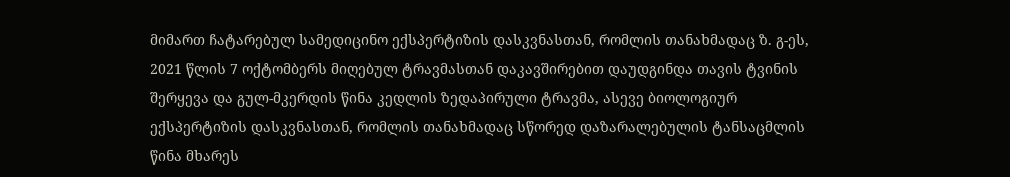მიმართ ჩატარებულ სამედიცინო ექსპერტიზის დასკვნასთან, რომლის თანახმადაც ზ. გ-ეს, 2021 წლის 7 ოქტომბერს მიღებულ ტრავმასთან დაკავშირებით დაუდგინდა თავის ტვინის შერყევა და გულ-მკერდის წინა კედლის ზედაპირული ტრავმა, ასევე ბიოლოგიურ ექსპერტიზის დასკვნასთან, რომლის თანახმადაც სწორედ დაზარალებულის ტანსაცმლის წინა მხარეს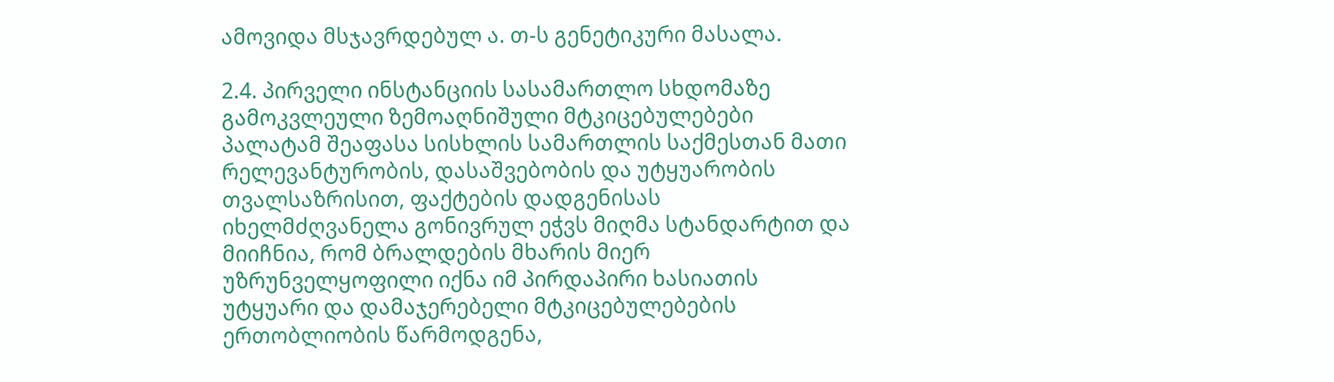ამოვიდა მსჯავრდებულ ა. თ-ს გენეტიკური მასალა.

2.4. პირველი ინსტანციის სასამართლო სხდომაზე გამოკვლეული ზემოაღნიშული მტკიცებულებები პალატამ შეაფასა სისხლის სამართლის საქმესთან მათი რელევანტურობის, დასაშვებობის და უტყუარობის თვალსაზრისით, ფაქტების დადგენისას იხელმძღვანელა გონივრულ ეჭვს მიღმა სტანდარტით და მიიჩნია, რომ ბრალდების მხარის მიერ უზრუნველყოფილი იქნა იმ პირდაპირი ხასიათის უტყუარი და დამაჯერებელი მტკიცებულებების ერთობლიობის წარმოდგენა,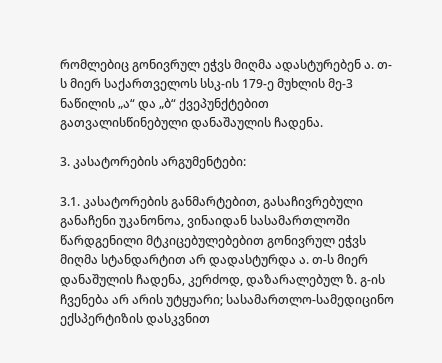რომლებიც გონივრულ ეჭვს მიღმა ადასტურებენ ა. თ-ს მიერ საქართველოს სსკ-ის 179-ე მუხლის მე-3 ნაწილის „ა“ და „ბ“ ქვეპუნქტებით გათვალისწინებული დანაშაულის ჩადენა.

3. კასატორების არგუმენტები:

3.1. კასატორების განმარტებით, გასაჩივრებული განაჩენი უკანონოა, ვინაიდან სასამართლოში წარდგენილი მტკიცებულებებით გონივრულ ეჭვს მიღმა სტანდარტით არ დადასტურდა ა. თ-ს მიერ დანაშულის ჩადენა, კერძოდ, დაზარალებულ ზ. გ-ის ჩვენება არ არის უტყუარი; სასამართლო-სამედიცინო ექსპერტიზის დასკვნით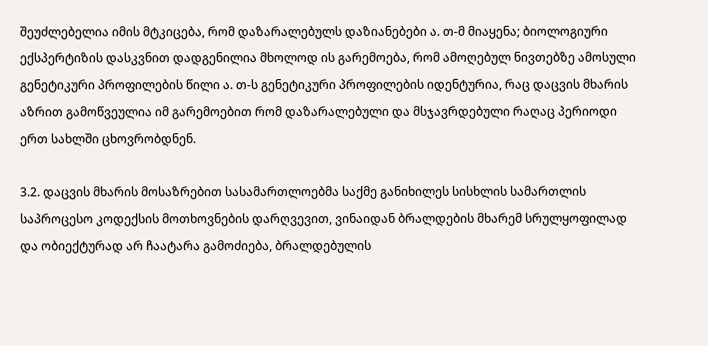შეუძლებელია იმის მტკიცება, რომ დაზარალებულს დაზიანებები ა. თ-მ მიაყენა; ბიოლოგიური ექსპერტიზის დასკვნით დადგენილია მხოლოდ ის გარემოება, რომ ამოღებულ ნივთებზე ამოსული გენეტიკური პროფილების წილი ა. თ-ს გენეტიკური პროფილების იდენტურია, რაც დაცვის მხარის აზრით გამოწვეულია იმ გარემოებით რომ დაზარალებული და მსჯავრდებული რაღაც პერიოდი ერთ სახლში ცხოვრობდნენ.

3.2. დაცვის მხარის მოსაზრებით სასამართლოებმა საქმე განიხილეს სისხლის სამართლის საპროცესო კოდექსის მოთხოვნების დარღვევით, ვინაიდან ბრალდების მხარემ სრულყოფილად და ობიექტურად არ ჩაატარა გამოძიება, ბრალდებულის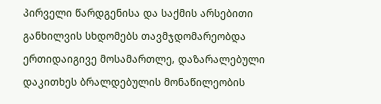პირველი წარდგენისა და საქმის არსებითი განხილვის სხდომებს თავმჯდომარეობდა ერთიდაიგივე მოსამართლე, დაზარალებული დაკითხეს ბრალდებულის მონაწილეობის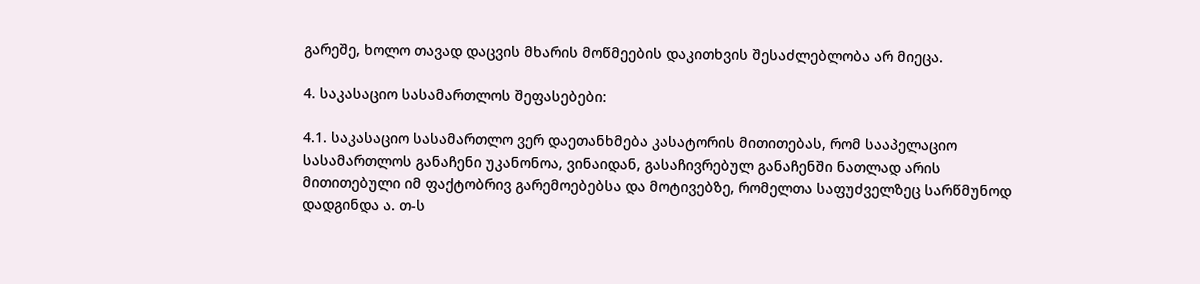გარეშე, ხოლო თავად დაცვის მხარის მოწმეების დაკითხვის შესაძლებლობა არ მიეცა.

4. საკასაციო სასამართლოს შეფასებები:

4.1. საკასაციო სასამართლო ვერ დაეთანხმება კასატორის მითითებას, რომ სააპელაციო სასამართლოს განაჩენი უკანონოა, ვინაიდან, გასაჩივრებულ განაჩენში ნათლად არის მითითებული იმ ფაქტობრივ გარემოებებსა და მოტივებზე, რომელთა საფუძველზეც სარწმუნოდ დადგინდა ა. თ-ს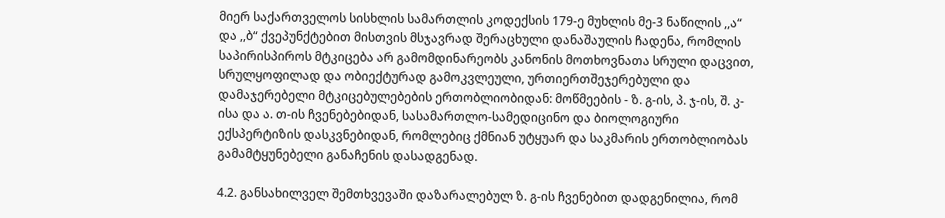მიერ საქართველოს სისხლის სამართლის კოდექსის 179-ე მუხლის მე-3 ნაწილის ,,ა“ და ,,ბ“ ქვეპუნქტებით მისთვის მსჯავრად შერაცხული დანაშაულის ჩადენა, რომლის საპირისპიროს მტკიცება არ გამომდინარეობს კანონის მოთხოვნათა სრული დაცვით, სრულყოფილად და ობიექტურად გამოკვლეული, ურთიერთშეჯერებული და დამაჯერებელი მტკიცებულებების ერთობლიობიდან: მოწმეების - ზ. გ-ის, პ. ჯ-ის, შ. კ-ისა და ა. თ-ის ჩვენებებიდან, სასამართლო-სამედიცინო და ბიოლოგიური ექსპერტიზის დასკვნებიდან, რომლებიც ქმნიან უტყუარ და საკმარის ერთობლიობას გამამტყუნებელი განაჩენის დასადგენად.

4.2. განსახილველ შემთხვევაში დაზარალებულ ზ. გ-ის ჩვენებით დადგენილია, რომ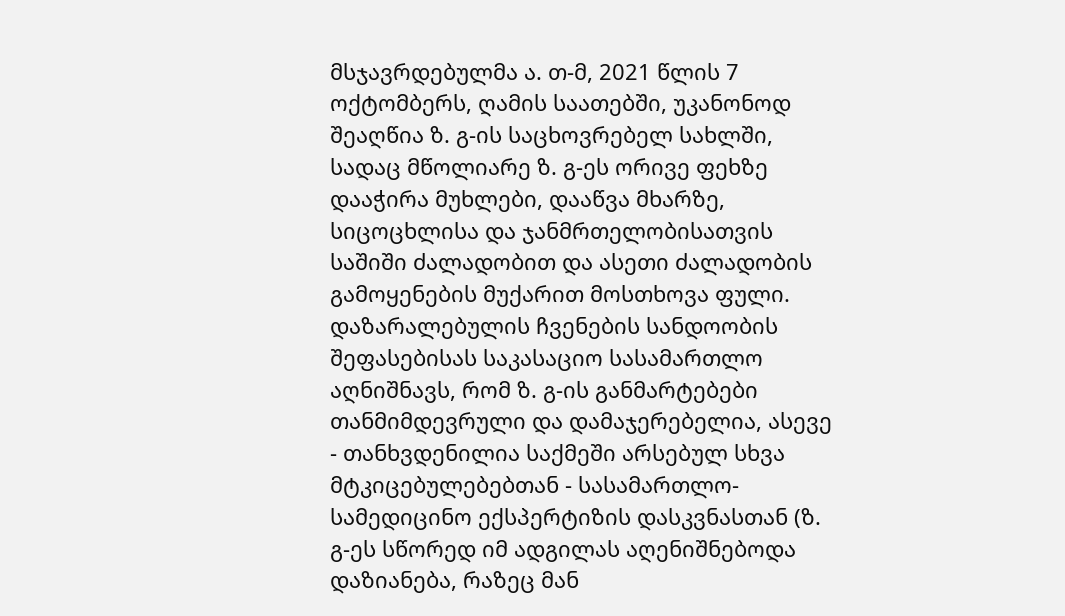მსჯავრდებულმა ა. თ-მ, 2021 წლის 7 ოქტომბერს, ღამის საათებში, უკანონოდ შეაღწია ზ. გ-ის საცხოვრებელ სახლში, სადაც მწოლიარე ზ. გ-ეს ორივე ფეხზე დააჭირა მუხლები, დააწვა მხარზე, სიცოცხლისა და ჯანმრთელობისათვის საშიში ძალადობით და ასეთი ძალადობის გამოყენების მუქარით მოსთხოვა ფული. დაზარალებულის ჩვენების სანდოობის შეფასებისას საკასაციო სასამართლო აღნიშნავს, რომ ზ. გ-ის განმარტებები თანმიმდევრული და დამაჯერებელია, ასევე - თანხვდენილია საქმეში არსებულ სხვა მტკიცებულებებთან - სასამართლო-სამედიცინო ექსპერტიზის დასკვნასთან (ზ. გ-ეს სწორედ იმ ადგილას აღენიშნებოდა დაზიანება, რაზეც მან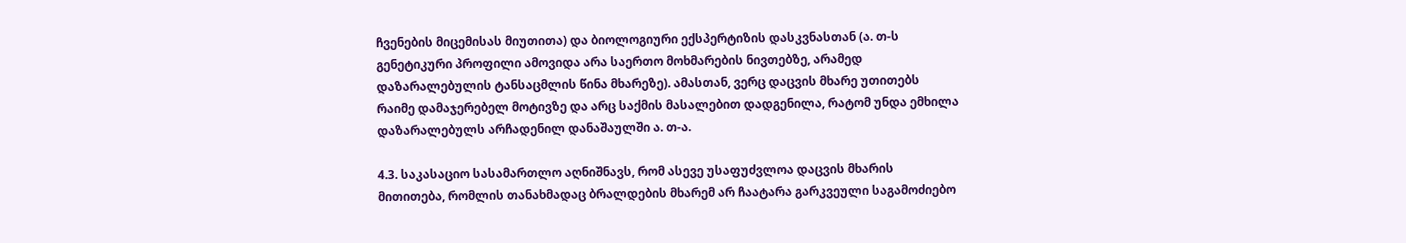ჩვენების მიცემისას მიუთითა) და ბიოლოგიური ექსპერტიზის დასკვნასთან (ა. თ-ს გენეტიკური პროფილი ამოვიდა არა საერთო მოხმარების ნივთებზე, არამედ დაზარალებულის ტანსაცმლის წინა მხარეზე). ამასთან, ვერც დაცვის მხარე უთითებს რაიმე დამაჯერებელ მოტივზე და არც საქმის მასალებით დადგენილა, რატომ უნდა ემხილა დაზარალებულს არჩადენილ დანაშაულში ა. თ-ა.

4.3. საკასაციო სასამართლო აღნიშნავს, რომ ასევე უსაფუძვლოა დაცვის მხარის მითითება, რომლის თანახმადაც ბრალდების მხარემ არ ჩაატარა გარკვეული საგამოძიებო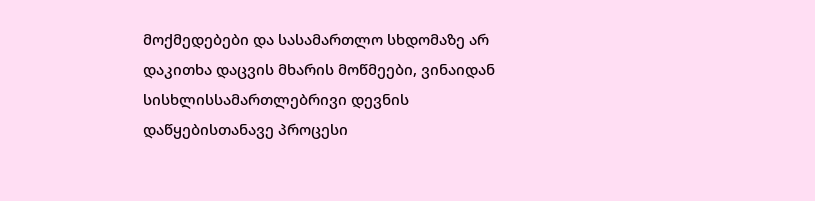მოქმედებები და სასამართლო სხდომაზე არ დაკითხა დაცვის მხარის მოწმეები, ვინაიდან სისხლისსამართლებრივი დევნის დაწყებისთანავე პროცესი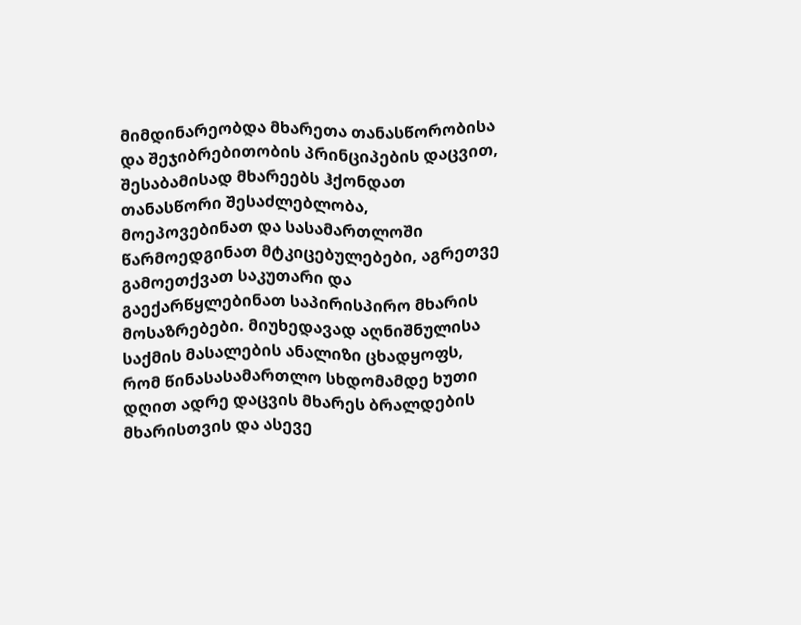მიმდინარეობდა მხარეთა თანასწორობისა და შეჯიბრებითობის პრინციპების დაცვით, შესაბამისად მხარეებს ჰქონდათ თანასწორი შესაძლებლობა, მოეპოვებინათ და სასამართლოში წარმოედგინათ მტკიცებულებები, აგრეთვე გამოეთქვათ საკუთარი და გაექარწყლებინათ საპირისპირო მხარის მოსაზრებები. მიუხედავად აღნიშნულისა საქმის მასალების ანალიზი ცხადყოფს, რომ წინასასამართლო სხდომამდე ხუთი დღით ადრე დაცვის მხარეს ბრალდების მხარისთვის და ასევე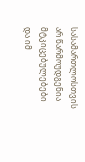სასამართლოსთვის არ წარმოუდგენია მტკიცებულებები და იმ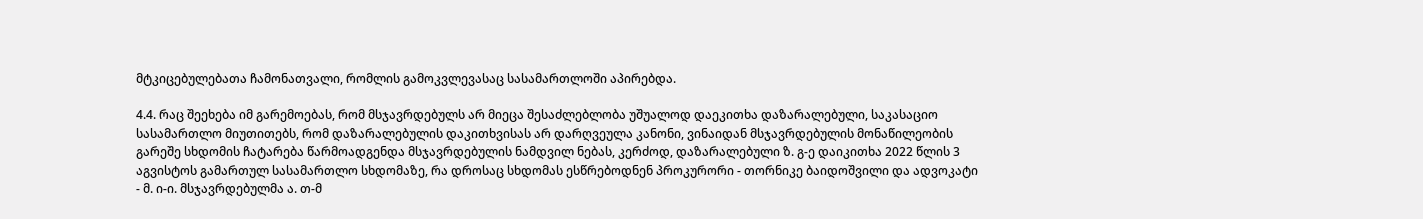მტკიცებულებათა ჩამონათვალი, რომლის გამოკვლევასაც სასამართლოში აპირებდა.

4.4. რაც შეეხება იმ გარემოებას, რომ მსჯავრდებულს არ მიეცა შესაძლებლობა უშუალოდ დაეკითხა დაზარალებული, საკასაციო სასამართლო მიუთითებს, რომ დაზარალებულის დაკითხვისას არ დარღვეულა კანონი, ვინაიდან მსჯავრდებულის მონაწილეობის გარეშე სხდომის ჩატარება წარმოადგენდა მსჯავრდებულის ნამდვილ ნებას, კერძოდ, დაზარალებული ზ. გ-ე დაიკითხა 2022 წლის 3 აგვისტოს გამართულ სასამართლო სხდომაზე, რა დროსაც სხდომას ესწრებოდნენ პროკურორი - თორნიკე ბაიდოშვილი და ადვოკატი - მ. ი-ი. მსჯავრდებულმა ა. თ-მ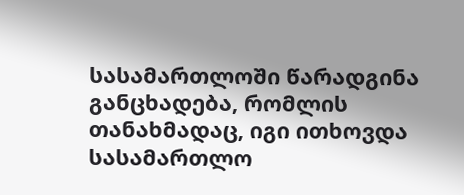სასამართლოში წარადგინა განცხადება, რომლის თანახმადაც, იგი ითხოვდა სასამართლო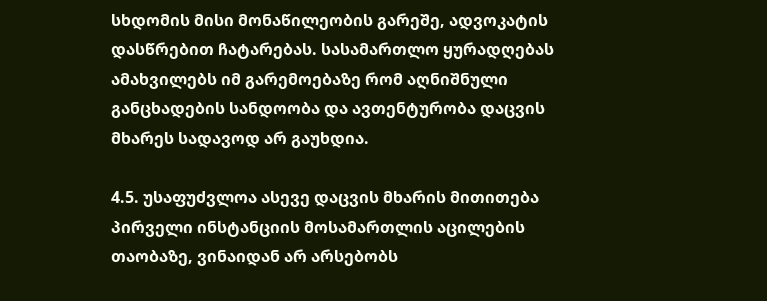სხდომის მისი მონაწილეობის გარეშე, ადვოკატის დასწრებით ჩატარებას. სასამართლო ყურადღებას ამახვილებს იმ გარემოებაზე რომ აღნიშნული განცხადების სანდოობა და ავთენტურობა დაცვის მხარეს სადავოდ არ გაუხდია.

4.5. უსაფუძვლოა ასევე დაცვის მხარის მითითება პირველი ინსტანციის მოსამართლის აცილების თაობაზე, ვინაიდან არ არსებობს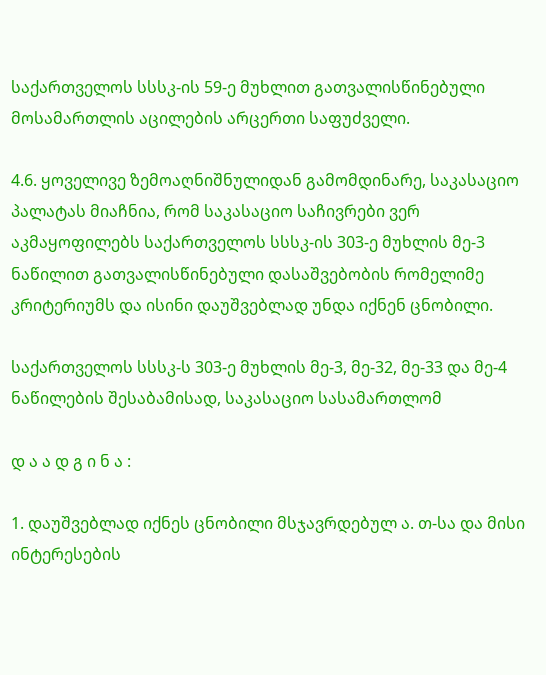საქართველოს სსსკ-ის 59-ე მუხლით გათვალისწინებული მოსამართლის აცილების არცერთი საფუძველი.

4.6. ყოველივე ზემოაღნიშნულიდან გამომდინარე, საკასაციო პალატას მიაჩნია, რომ საკასაციო საჩივრები ვერ აკმაყოფილებს საქართველოს სსსკ-ის 303-ე მუხლის მე-3 ნაწილით გათვალისწინებული დასაშვებობის რომელიმე კრიტერიუმს და ისინი დაუშვებლად უნდა იქნენ ცნობილი.

საქართველოს სსსკ-ს 303-ე მუხლის მე-3, მე-32, მე-33 და მე-4 ნაწილების შესაბამისად, საკასაციო სასამართლომ

დ ა ა დ გ ი ნ ა :

1. დაუშვებლად იქნეს ცნობილი მსჯავრდებულ ა. თ-სა და მისი ინტერესების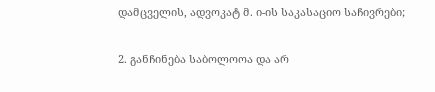დამცველის, ადვოკატ მ. ი-ის საკასაციო საჩივრები;

2. განჩინება საბოლოოა და არ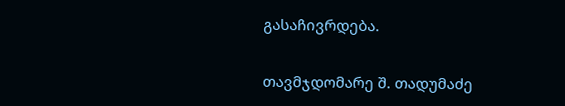გასაჩივრდება.

თავმჯდომარე შ. თადუმაძე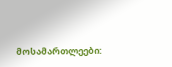მოსამართლეები: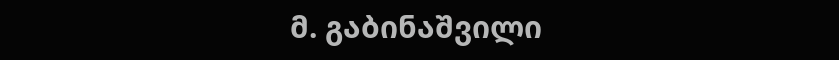მ. გაბინაშვილი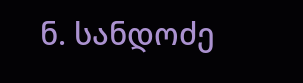ნ. სანდოძე